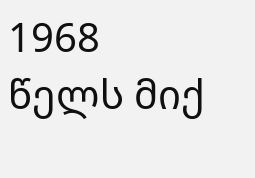1968 წელს მიქ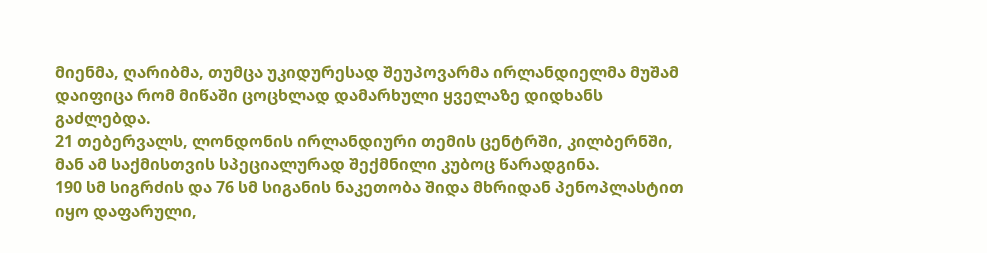მიენმა, ღარიბმა, თუმცა უკიდურესად შეუპოვარმა ირლანდიელმა მუშამ დაიფიცა რომ მიწაში ცოცხლად დამარხული ყველაზე დიდხანს გაძლებდა.
21 თებერვალს, ლონდონის ირლანდიური თემის ცენტრში, კილბერნში, მან ამ საქმისთვის სპეციალურად შექმნილი კუბოც წარადგინა.
190 სმ სიგრძის და 76 სმ სიგანის ნაკეთობა შიდა მხრიდან პენოპლასტით იყო დაფარული,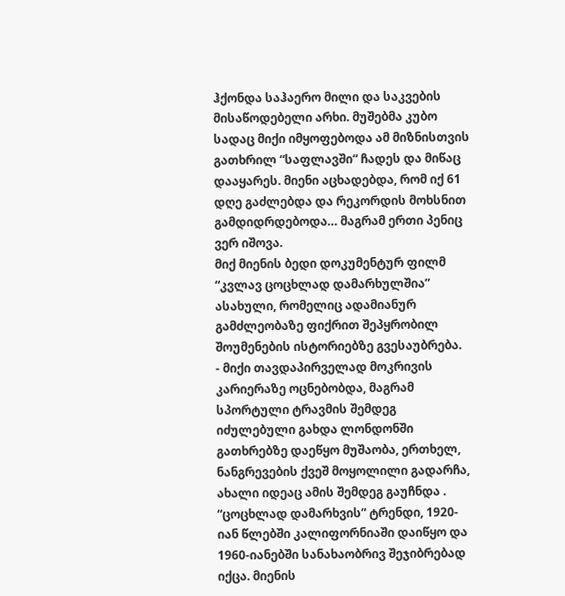ჰქონდა საჰაერო მილი და საკვების მისაწოდებელი არხი. მუშებმა კუბო სადაც მიქი იმყოფებოდა ამ მიზნისთვის გათხრილ “საფლავში“ ჩადეს და მიწაც დააყარეს. მიენი აცხადებდა, რომ იქ 61 დღე გაძლებდა და რეკორდის მოხსნით გამდიდრდებოდა… მაგრამ ერთი პენიც ვერ იშოვა.
მიქ მიენის ბედი დოკუმენტურ ფილმ “კვლავ ცოცხლად დამარხულშია” ასახული, რომელიც ადამიანურ გამძლეობაზე ფიქრით შეპყრობილ შოუმენების ისტორიებზე გვესაუბრება.
- მიქი თავდაპირველად მოკრივის კარიერაზე ოცნებობდა, მაგრამ სპორტული ტრავმის შემდეგ იძულებული გახდა ლონდონში გათხრებზე დაეწყო მუშაობა, ერთხელ, ნანგრევების ქვეშ მოყოლილი გადარჩა, ახალი იდეაც ამის შემდეგ გაუჩნდა .
“ცოცხლად დამარხვის” ტრენდი, 1920-იან წლებში კალიფორნიაში დაიწყო და 1960-იანებში სანახაობრივ შეჯიბრებად იქცა. მიენის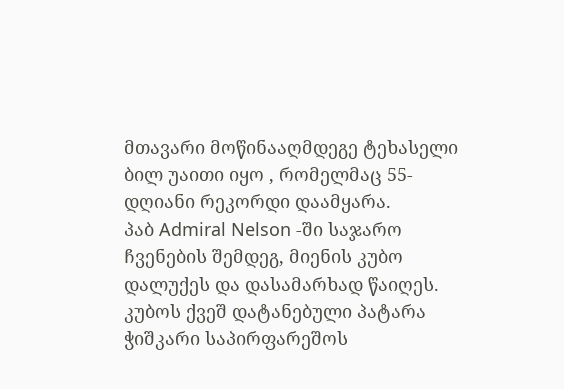მთავარი მოწინააღმდეგე ტეხასელი ბილ უაითი იყო , რომელმაც 55-დღიანი რეკორდი დაამყარა.
პაბ Admiral Nelson -ში საჯარო ჩვენების შემდეგ, მიენის კუბო დალუქეს და დასამარხად წაიღეს.
კუბოს ქვეშ დატანებული პატარა ჭიშკარი საპირფარეშოს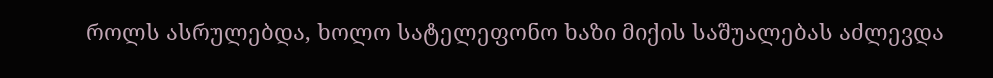როლს ასრულებდა, ხოლო სატელეფონო ხაზი მიქის საშუალებას აძლევდა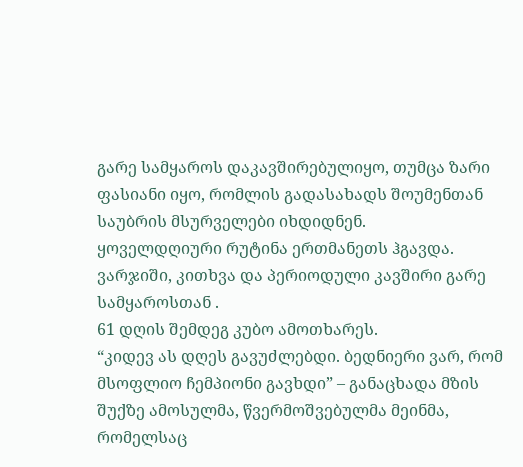გარე სამყაროს დაკავშირებულიყო, თუმცა ზარი ფასიანი იყო, რომლის გადასახადს შოუმენთან საუბრის მსურველები იხდიდნენ.
ყოველდღიური რუტინა ერთმანეთს ჰგავდა. ვარჯიში, კითხვა და პერიოდული კავშირი გარე სამყაროსთან .
61 დღის შემდეგ კუბო ამოთხარეს.
“კიდევ ას დღეს გავუძლებდი. ბედნიერი ვარ, რომ მსოფლიო ჩემპიონი გავხდი” – განაცხადა მზის შუქზე ამოსულმა, წვერმოშვებულმა მეინმა, რომელსაც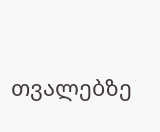თვალებზე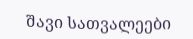შავი სათვალეები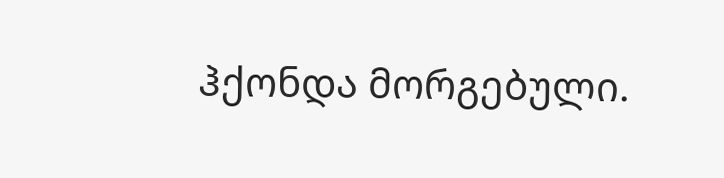ჰქონდა მორგებული.